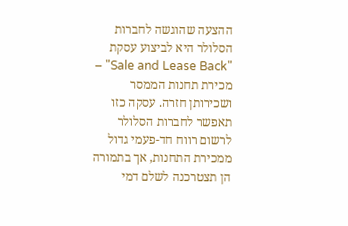ההצעה שהוגשה לחברות הסלולר היא לביצוע עסקת "Sale and Lease Back" – מכירת תחנות הממסר ושכירותן חזרה. עסקה כזו תאפשר לחברות הסלולר לרשום רווח חד-פעמי גדול ממכירת התחנות, אך בתמורה הן תצטרכנה לשלם דמי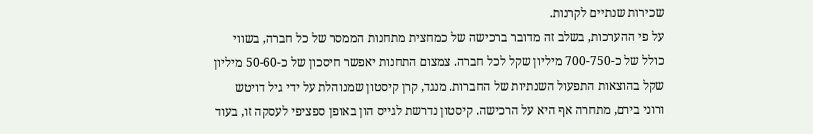שכירות שנתיים לקרנות.
על פי ההערכות, בשלב זה מדובר ברכישה של כמחצית מתחנות הממסר של כל חברה, בשווי כולל של כ-700-750 מיליון שקל לכל חברה. צמצום התחנות יאפשר חיסכון של כ-50-60 מיליון שקל בהוצאות התפעול השנתיות של החברות. מנגד, קרן קיסטון שמנוהלת על ידי גיל דויטש ורוני בירם, מתחרה אף היא על הרכישה. קיסטון נדרשת לגייס הון באופן ספציפי לעסקה זו, בעוד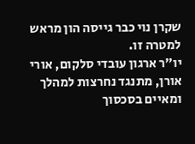שקרן נוי כבר גייסה הון מראש למטרה זו.
יו"ר ארגון עובדי סלקום, אורי אורן, מתנגד נחרצות למהלך ומאיים בסכסוך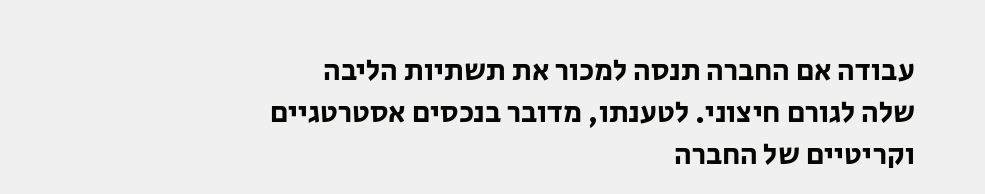עבודה אם החברה תנסה למכור את תשתיות הליבה שלה לגורם חיצוני. לטענתו, מדובר בנכסים אסטרטגיים וקריטיים של החברה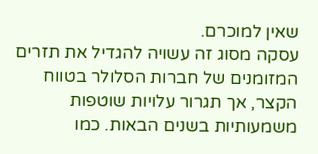שאין למוכרם.
עסקה מסוג זה עשויה להגדיל את תזרים המזומנים של חברות הסלולר בטווח הקצר, אך תגרור עלויות שוטפות משמעותיות בשנים הבאות. כמו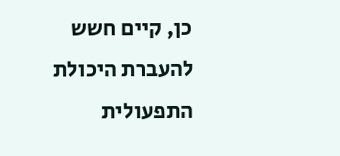כן, קיים חשש להעברת היכולת התפעולית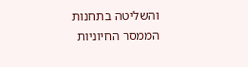והשליטה בתחנות הממסר החיוניות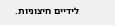לידיים חיצוניות.